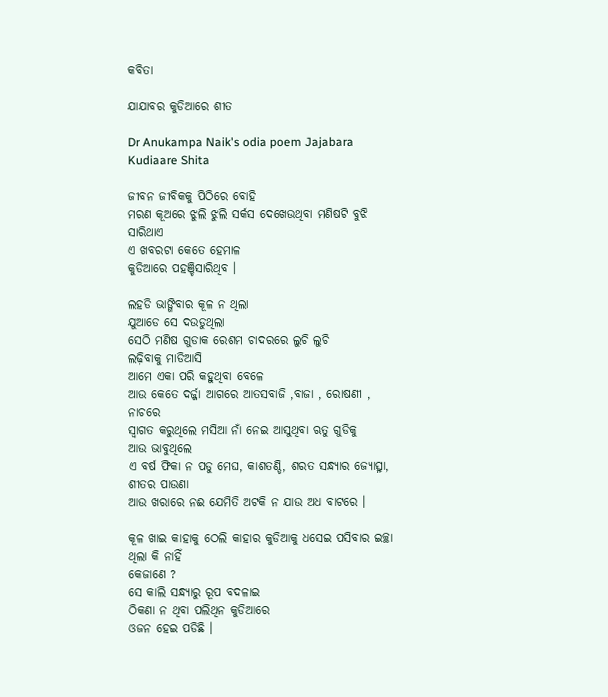କବିତା

ଯାଯାବର କୁଡିଆରେ ଶୀତ

Dr Anukampa Naik's odia poem Jajabara Kudiaare Shita

ଜୀବନ ଜୀବିକକୁ ପିଠିରେ ବୋହି
ମରଣ କୂଅରେ ଝୁଲି ଝୁଲି ସର୍କସ ଦେଖେଉଥିବା ମଣିଷଟି ବୁଝି ସାରିଥାଏ
ଏ ଖବରଟା କେତେ ହେମାଳ
କୁଡିଆରେ ପହଞ୍ଚିସାରିଥିବ ।

ଲହଡି ଭାଙ୍ଗିବାର କୂଳ ନ ଥିଲା
ଯୁଆଡେ ସେ ଦଉଡୁଥିଲା
ସେଠି ମଣିଷ ଗୁଡାକ ରେଶମ ଚାଦରରେ ଲୁଚି ଲୁଚି
ଲଢ଼ିବାକୁ ମାଡିଆସି
ଆମେ ଏକା ପରି କହୁଥିବା ବେଳେ
ଆଉ କେତେ ଦର୍ଜ୍ଜା ଆଗରେ ଆତସବାଜି ,ବାଜା , ରୋଷଣୀ , ନାଚରେ
ସ୍ଵାଗତ କରୁଥିଲେ ମସିଆ ନାଁ ନେଇ ଆସୁଥିବା ଋତୁ ଗୁଡିକୁ
ଆଉ ଭାବୁଥିଲେ
ଏ ବର୍ଷ ଫିକା ନ ପଡୁ ମେଘ, କାଶତଣ୍ଡି, ଶରତ ସନ୍ଧ୍ୟାର ଜ୍ୟୋତ୍ସ୍ନା, ଶୀତର ପାଉଣା
ଆଉ ଖରାରେ ନଈ ଯେମିତି ଅଟକି ନ ଯାଉ ଅଧ ବାଟରେ ।

କୂଳ ଖାଇ କାହାକୁ ଠେଲି କାହାର କୁଡିଆକୁ ଧସେଇ ପସିବାର ଇଚ୍ଛା ଥିଲା କି ନାହିଁ
କେଜାଣେ ?
ସେ କାଲି ସନ୍ଧ୍ୟାରୁ ରୂପ ବଦଳାଇ
ଠିକଣା ନ ଥିବା ପଲିଥିନ କୁଡିଆରେ
ଓଜନ ହେଇ ପଡିଛି ।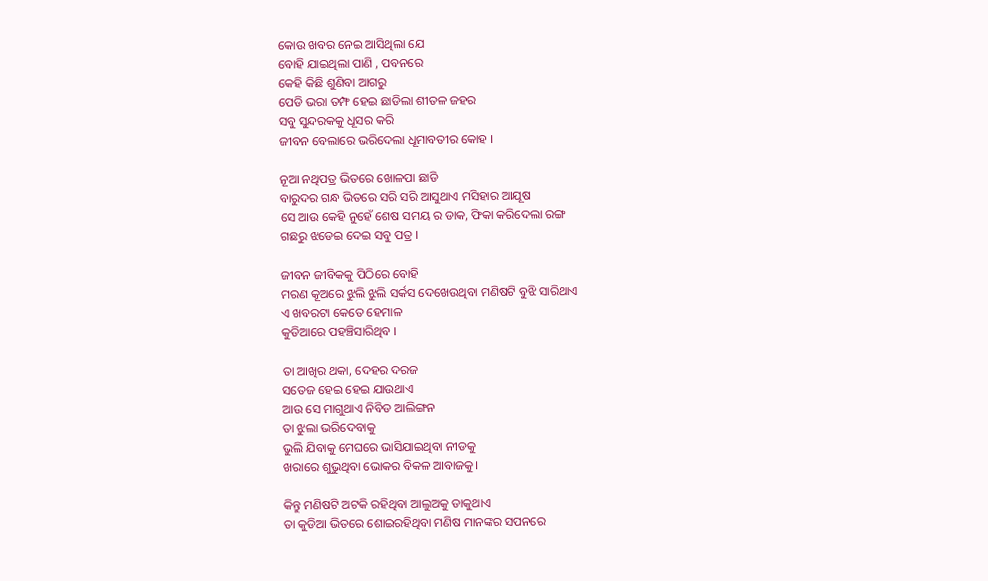କୋଉ ଖବର ନେଇ ଆସିଥିଲା ଯେ
ବୋହି ଯାଇଥିଲା ପାଣି , ପବନରେ
କେହି କିଛି ଶୁଣିବା ଆଗରୁ
ପେଡି ଭରା ତମ୍ଫ ହେଇ ଛାଡିଲା ଶୀତଳ ଜହର
ସବୁ ସୁନ୍ଦରକକୁ ଧୂସର କରି
ଜୀବନ ବେଲାରେ ଭରିଦେଲା ଧୂମାବତୀର କୋହ ।

ନୂଆ ନଥିପତ୍ର ଭିତରେ ଖୋଳପା ଛାଡି
ବାରୁଦର ଗନ୍ଧ ଭିତରେ ସରି ସରି ଆସୁଥାଏ ମସିହାର ଆଯୂଷ
ସେ ଆଉ କେହି ନୁହେଁ ଶେଷ ସମୟ ର ଡାକ, ଫିକା କରିଦେଲା ରଙ୍ଗ
ଗଛରୁ ଝଡେଇ ଦେଇ ସବୁ ପତ୍ର ।

ଜୀବନ ଜୀବିକକୁ ପିଠିରେ ବୋହି
ମରଣ କୂଅରେ ଝୁଲି ଝୁଲି ସର୍କସ ଦେଖେଉଥିବା ମଣିଷଟି ବୁଝି ସାରିଥାଏ
ଏ ଖବରଟା କେତେ ହେମାଳ
କୁଡିଆରେ ପହଞ୍ଚିସାରିଥିବ ।

ତା ଆଖିର ଥକା, ଦେହର ଦରଜ
ସତେଜ ହେଇ ହେଇ ଯାଉଥାଏ
ଆଉ ସେ ମାଗୁଥାଏ ନିବିଡ ଆଲିଙ୍ଗନ
ତା ଝୁଲା ଭରିଦେବାକୁ
ଭୁଲି ଯିବାକୁ ମେଘରେ ଭାସିଯାଇଥିବା ନୀଡକୁ
ଖରାରେ ଶୁଭୁଥିବା ଭୋକର ବିକଳ ଆବାଜକୁ।

କିନ୍ତୁ ମଣିଷଟି ଅଟକି ରହିଥିବା ଆଲୁଅକୁ ଡାକୁଥାଏ
ତା କୁଡିଆ ଭିତରେ ଶୋଇରହିଥିବା ମଣିଷ ମାନଙ୍କର ସପନରେ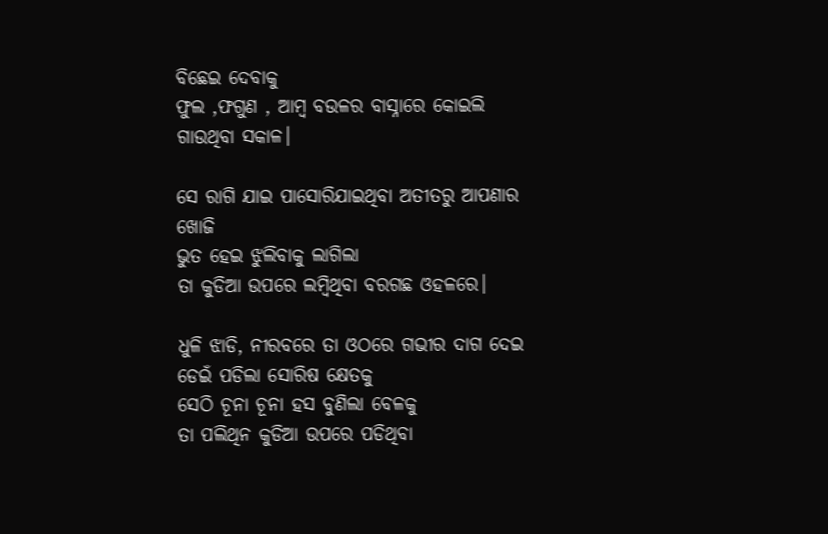ବିଛେଇ ଦେବାକୁ
ଫୁଲ ,ଫଗୁଣ , ଆମ୍ବ ବଉଳର ବାସ୍ନାରେ କୋଇଲି ଗାଉଥିବା ସକାଳ।

ସେ ରାଗି ଯାଇ ପାସୋରିଯାଇଥିବା ଅତୀତରୁ ଆପଣାର ଖୋଜି
ଭୁତ ହେଇ ଝୁଲିବାକୁ ଲାଗିଲା
ତା କୁଡିଆ ଉପରେ ଲମ୍ବିଥିବା ବରଗଛ ଓହଳରେ।

ଧୁଳି ଝାଡି, ନୀରବରେ ତା ଓଠରେ ଗଭୀର ଦାଗ ଦେଇ
ଡେଇଁ ପଡିଲା ସୋରିଷ କ୍ଷେତକୁ
ସେଠି ଚୂନା ଚୂନା ହସ ବୁଣିଲା ବେଳକୁ
ତା ପଲିଥିନ କୁଡିଆ ଉପରେ ପଡିଥିବା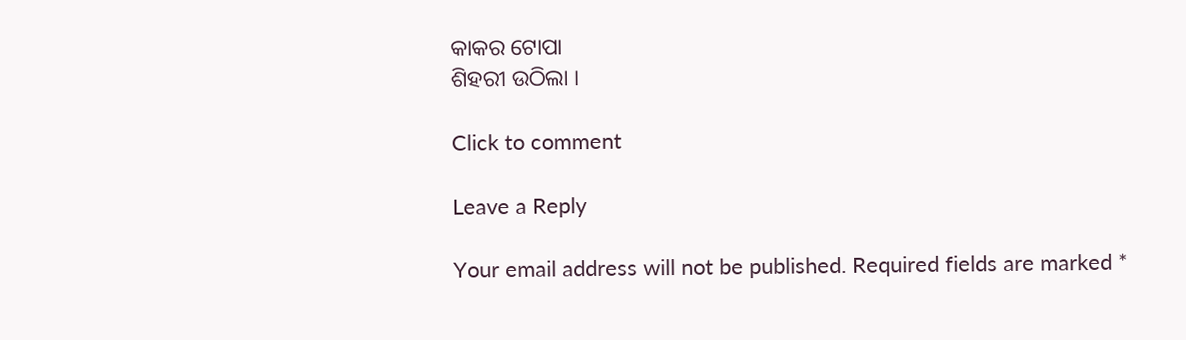କାକର ଟୋପା
ଶିହରୀ ଉଠିଲା ।

Click to comment

Leave a Reply

Your email address will not be published. Required fields are marked *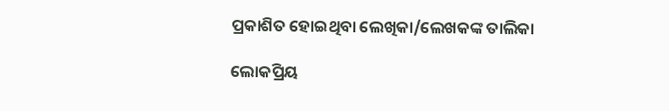ପ୍ରକାଶିତ ହୋଇଥିବା ଲେଖିକା/ଲେଖକଙ୍କ ତାଲିକା

ଲୋକପ୍ରିୟ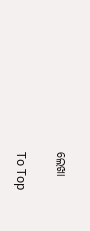ଲେଖା

To Top